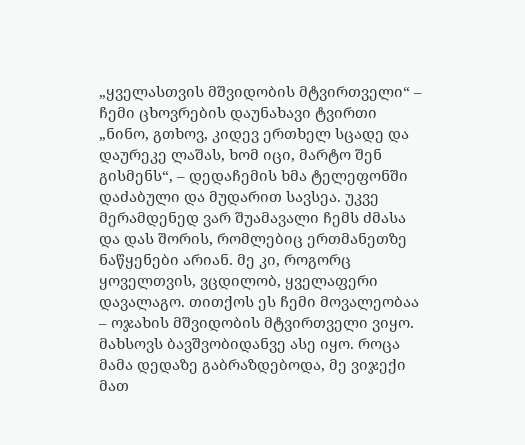„ყველასთვის მშვიდობის მტვირთველი“ – ჩემი ცხოვრების დაუნახავი ტვირთი
„ნინო, გთხოვ, კიდევ ერთხელ სცადე და დაურეკე ლაშას, ხომ იცი, მარტო შენ გისმენს“, – დედაჩემის ხმა ტელეფონში დაძაბული და მუდარით სავსეა. უკვე მერამდენედ ვარ შუამავალი ჩემს ძმასა და დას შორის, რომლებიც ერთმანეთზე ნაწყენები არიან. მე კი, როგორც ყოველთვის, ვცდილობ, ყველაფერი დავალაგო. თითქოს ეს ჩემი მოვალეობაა – ოჯახის მშვიდობის მტვირთველი ვიყო.
მახსოვს ბავშვობიდანვე ასე იყო. როცა მამა დედაზე გაბრაზდებოდა, მე ვიჯექი მათ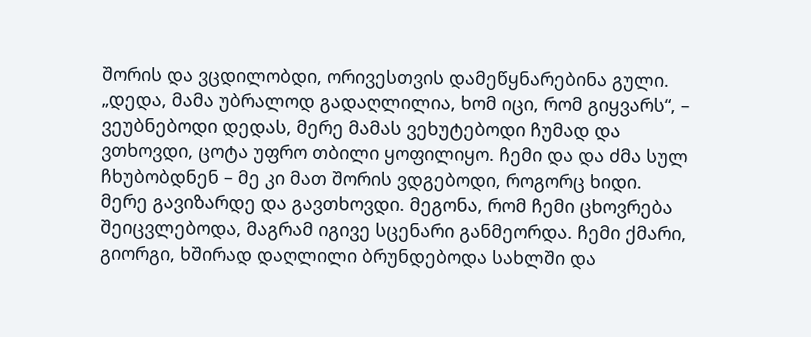შორის და ვცდილობდი, ორივესთვის დამეწყნარებინა გული. „დედა, მამა უბრალოდ გადაღლილია, ხომ იცი, რომ გიყვარს“, – ვეუბნებოდი დედას, მერე მამას ვეხუტებოდი ჩუმად და ვთხოვდი, ცოტა უფრო თბილი ყოფილიყო. ჩემი და და ძმა სულ ჩხუბობდნენ – მე კი მათ შორის ვდგებოდი, როგორც ხიდი.
მერე გავიზარდე და გავთხოვდი. მეგონა, რომ ჩემი ცხოვრება შეიცვლებოდა, მაგრამ იგივე სცენარი განმეორდა. ჩემი ქმარი, გიორგი, ხშირად დაღლილი ბრუნდებოდა სახლში და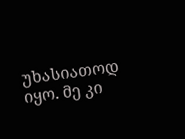უხასიათოდ იყო. მე კი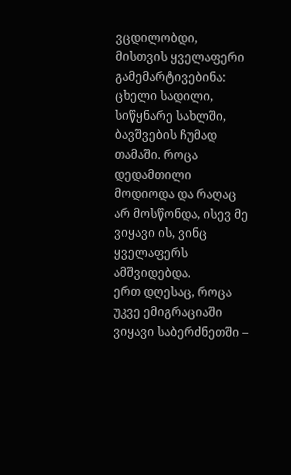ვცდილობდი, მისთვის ყველაფერი გამემარტივებინა: ცხელი სადილი, სიწყნარე სახლში, ბავშვების ჩუმად თამაში. როცა დედამთილი მოდიოდა და რაღაც არ მოსწონდა, ისევ მე ვიყავი ის, ვინც ყველაფერს ამშვიდებდა.
ერთ დღესაც, როცა უკვე ემიგრაციაში ვიყავი საბერძნეთში –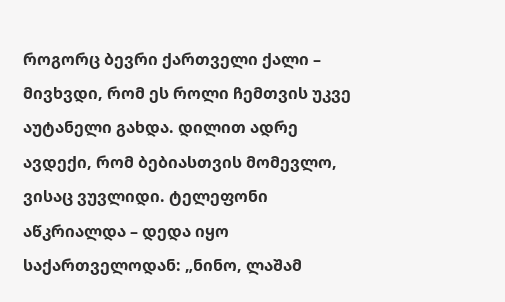როგორც ბევრი ქართველი ქალი – მივხვდი, რომ ეს როლი ჩემთვის უკვე აუტანელი გახდა. დილით ადრე ავდექი, რომ ბებიასთვის მომევლო, ვისაც ვუვლიდი. ტელეფონი აწკრიალდა – დედა იყო საქართველოდან: „ნინო, ლაშამ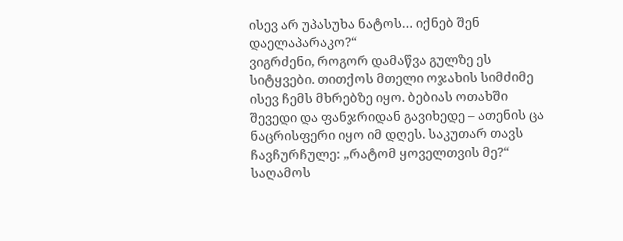ისევ არ უპასუხა ნატოს… იქნებ შენ დაელაპარაკო?“
ვიგრძენი, როგორ დამაწვა გულზე ეს სიტყვები. თითქოს მთელი ოჯახის სიმძიმე ისევ ჩემს მხრებზე იყო. ბებიას ოთახში შევედი და ფანჯრიდან გავიხედე – ათენის ცა ნაცრისფერი იყო იმ დღეს. საკუთარ თავს ჩავჩურჩულე: „რატომ ყოველთვის მე?“
საღამოს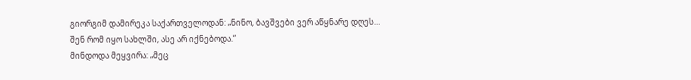გიორგიმ დამირეკა საქართველოდან: „ნინო, ბავშვები ვერ აწყნარე დღეს… შენ რომ იყო სახლში, ასე არ იქნებოდა.“
მინდოდა მეყვირა: „მეც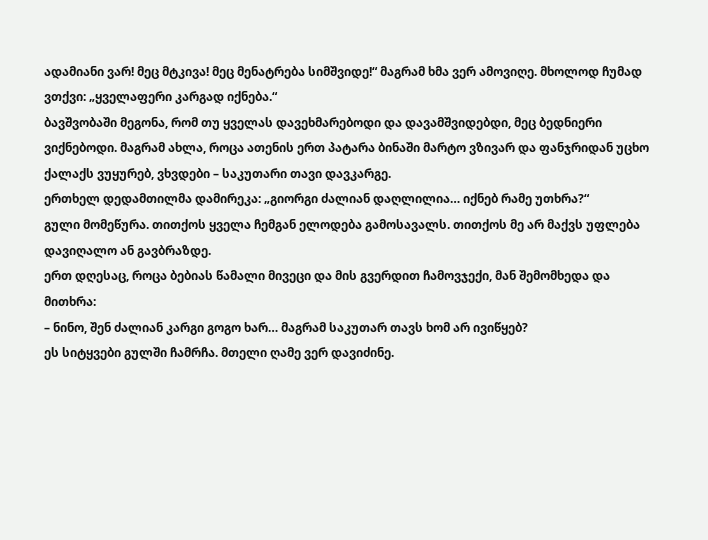ადამიანი ვარ! მეც მტკივა! მეც მენატრება სიმშვიდე!“ მაგრამ ხმა ვერ ამოვიღე. მხოლოდ ჩუმად ვთქვი: „ყველაფერი კარგად იქნება.“
ბავშვობაში მეგონა, რომ თუ ყველას დავეხმარებოდი და დავამშვიდებდი, მეც ბედნიერი ვიქნებოდი. მაგრამ ახლა, როცა ათენის ერთ პატარა ბინაში მარტო ვზივარ და ფანჯრიდან უცხო ქალაქს ვუყურებ, ვხვდები – საკუთარი თავი დავკარგე.
ერთხელ დედამთილმა დამირეკა: „გიორგი ძალიან დაღლილია… იქნებ რამე უთხრა?“
გული მომეწურა. თითქოს ყველა ჩემგან ელოდება გამოსავალს. თითქოს მე არ მაქვს უფლება დავიღალო ან გავბრაზდე.
ერთ დღესაც, როცა ბებიას წამალი მივეცი და მის გვერდით ჩამოვჯექი, მან შემომხედა და მითხრა:
– ნინო, შენ ძალიან კარგი გოგო ხარ… მაგრამ საკუთარ თავს ხომ არ ივიწყებ?
ეს სიტყვები გულში ჩამრჩა. მთელი ღამე ვერ დავიძინე.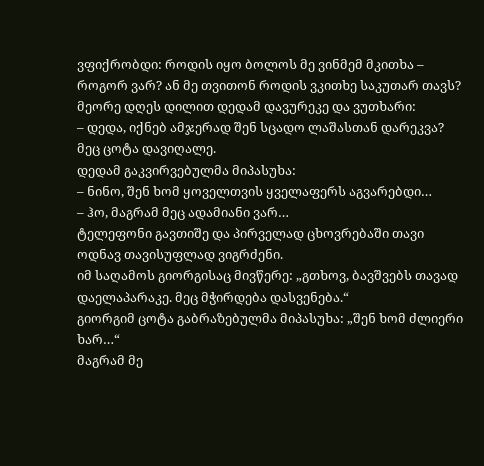ვფიქრობდი: როდის იყო ბოლოს მე ვინმემ მკითხა – როგორ ვარ? ან მე თვითონ როდის ვკითხე საკუთარ თავს?
მეორე დღეს დილით დედამ დავურეკე და ვუთხარი:
– დედა, იქნებ ამჯერად შენ სცადო ლაშასთან დარეკვა? მეც ცოტა დავიღალე.
დედამ გაკვირვებულმა მიპასუხა:
– ნინო, შენ ხომ ყოველთვის ყველაფერს აგვარებდი…
– ჰო, მაგრამ მეც ადამიანი ვარ…
ტელეფონი გავთიშე და პირველად ცხოვრებაში თავი ოდნავ თავისუფლად ვიგრძენი.
იმ საღამოს გიორგისაც მივწერე: „გთხოვ, ბავშვებს თავად დაელაპარაკე. მეც მჭირდება დასვენება.“
გიორგიმ ცოტა გაბრაზებულმა მიპასუხა: „შენ ხომ ძლიერი ხარ…“
მაგრამ მე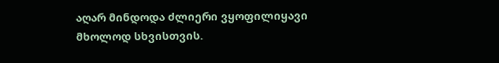აღარ მინდოდა ძლიერი ვყოფილიყავი მხოლოდ სხვისთვის.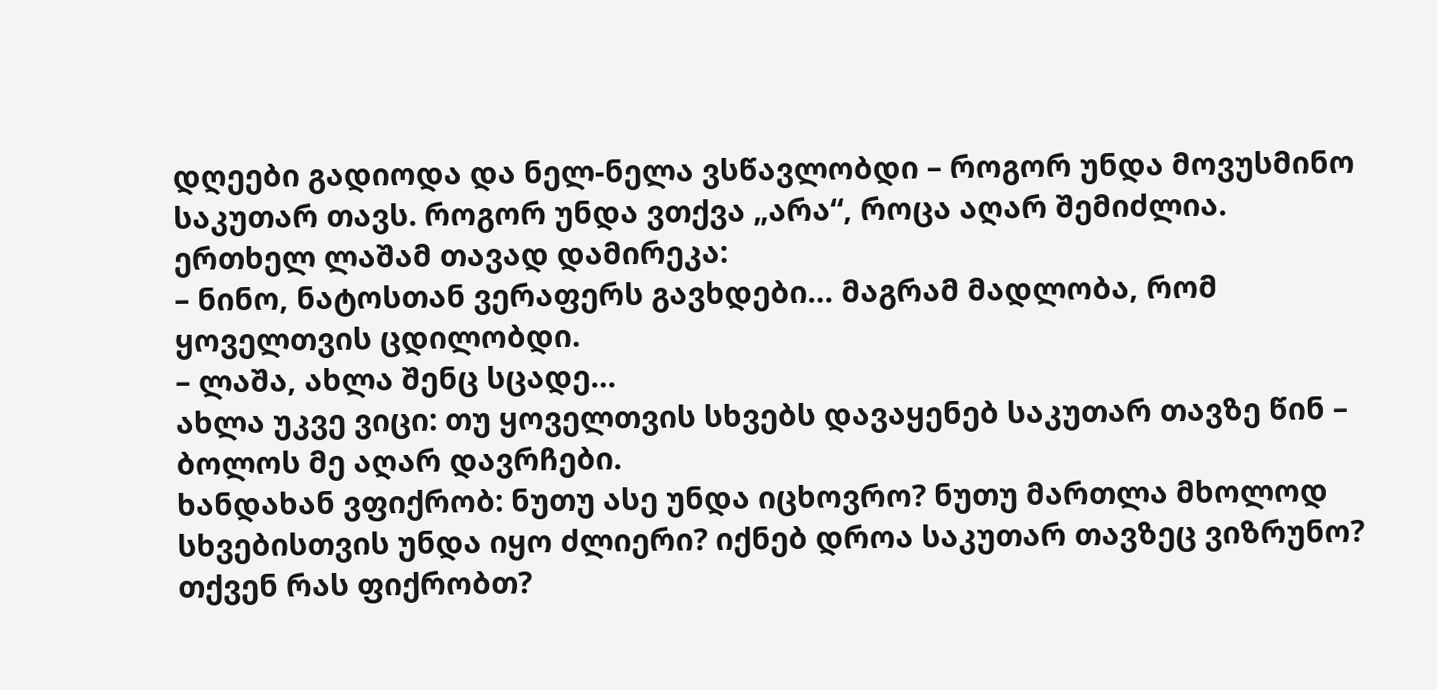დღეები გადიოდა და ნელ-ნელა ვსწავლობდი – როგორ უნდა მოვუსმინო საკუთარ თავს. როგორ უნდა ვთქვა „არა“, როცა აღარ შემიძლია.
ერთხელ ლაშამ თავად დამირეკა:
– ნინო, ნატოსთან ვერაფერს გავხდები… მაგრამ მადლობა, რომ ყოველთვის ცდილობდი.
– ლაშა, ახლა შენც სცადე…
ახლა უკვე ვიცი: თუ ყოველთვის სხვებს დავაყენებ საკუთარ თავზე წინ – ბოლოს მე აღარ დავრჩები.
ხანდახან ვფიქრობ: ნუთუ ასე უნდა იცხოვრო? ნუთუ მართლა მხოლოდ სხვებისთვის უნდა იყო ძლიერი? იქნებ დროა საკუთარ თავზეც ვიზრუნო?
თქვენ რას ფიქრობთ?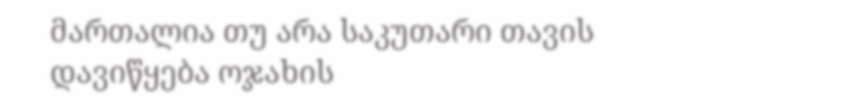მართალია თუ არა საკუთარი თავის დავიწყება ოჯახის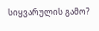სიყვარულის გამო?